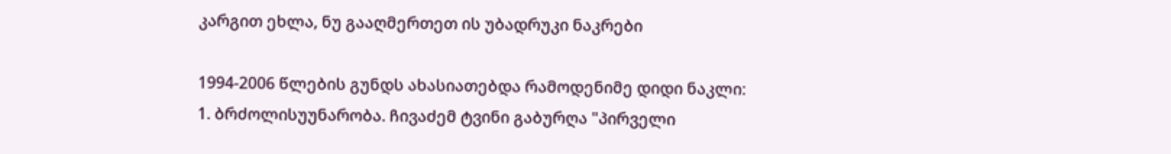კარგით ეხლა, ნუ გააღმერთეთ ის უბადრუკი ნაკრები

1994-2006 წლების გუნდს ახასიათებდა რამოდენიმე დიდი ნაკლი:
1. ბრძოლისუუნარობა. ჩივაძემ ტვინი გაბურღა "პირველი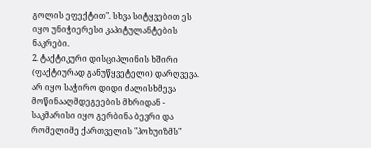გოლის ეფექტით". სხვა სიტყვებით ეს იყო უნიჭიერესი კაპიტულანტების ნაკრები.
2. ტაქტიკური დისციპლინის ხშირი (ფაქტიურად განუწყვეტელი) დარღვევა. არ იყო საჭირო დიდი ძალისხმევა მოწინააღმდეგეების მხრიდან - საკმარისი იყო გერბინა ბევრი და რომელიმე ქართველის "პოხუიზმს"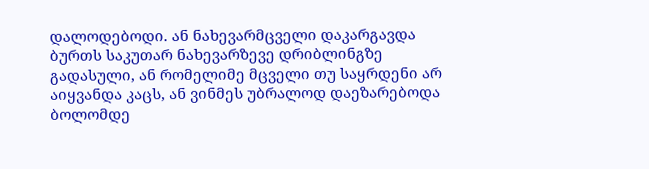დალოდებოდი. ან ნახევარმცველი დაკარგავდა ბურთს საკუთარ ნახევარზევე დრიბლინგზე გადასული, ან რომელიმე მცველი თუ საყრდენი არ აიყვანდა კაცს, ან ვინმეს უბრალოდ დაეზარებოდა ბოლომდე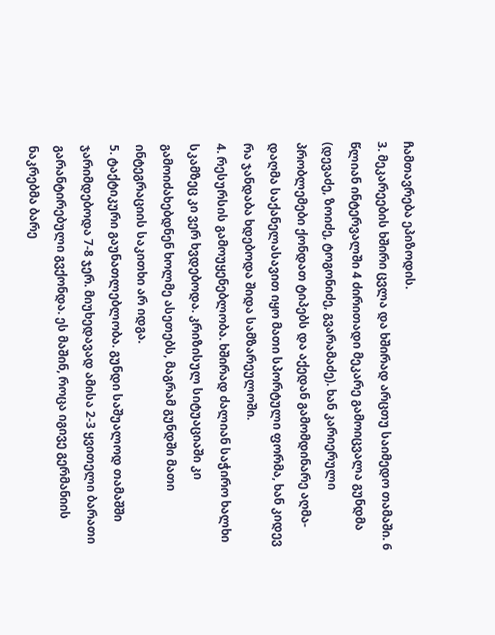ჩამთავრება ეპიზოდის.
3. მეკარეების ხშირი ცვლა და ხშირად არცთუ საიმედო თამაში. 6 წლიან ინტერვალში 4 ძირითადი მეკარე გამოიცვალა გუნდმა (დევაძე, ზოიძე, ტოგონიძე, გვარამაძე). ხან კარიერული პრობლემები ქონდათ ტიპებს და აქედან გამომდინარე აღმა-დაღმა საქანელასავით იყო მათი სპორტული ფორმა, ხან კიდევ რა ჯანდაბა ხდებოდა შიდა სამზარეულოში.
4. რესურსის გამოუყენებლობა. ხშირად ძალიან საჭირო ხალხი სკამზეც კი ვერ ხვდებოდა. კრიზისულ სიტუაციაში კი გამოიძახებდნენ ხოლმე ასეთებს, მაგრამ გუნდში მათი ინტეგრაციის საკითხი არ იდგა.
5. ტაქტიკური გაუნათლებლობა. გუნდი საშუალოდ თამაშში ჯარიმდებოდა 7-8 ჯერ. მიუხედავად ამისა 2-3 ყვითელი ბარათი გარანტირებული გვქონდა. ეს მაშინ, როცა იგივე გერმანიის ნაკრებმა ბარე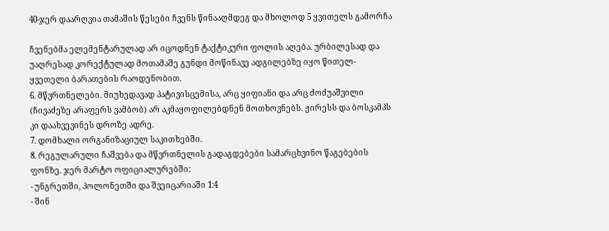40-ჯერ დაარღვია თამაშის წესები ჩვენს წინააღმდეგ და მხოლოდ 5 ყვითელს გამორჩა

ჩვენებმა ელემენტარულად არ იცოდნენ ტაქტიკური ფოლის აღება. ურბილესად და უაღრესად კორექტულად მოთამაშე გუნდი მოწინავე ადგილებზე იყო წითელ-ყვეთელი ბარათების რაოდენობით.
6. მწვრთნელები. მიუხედავად პატივისცემისა, არც ყიფიანი და არც ძოძუაშვილი (ჩივაძეზე არაფერს ვამბობ) არ აკმაყოფილებდნენ მოთხოვნებს. ჟირესს და ბოსკამპს კი დაახვევინეს დროზე ადრე.
7. დომხალი ორგანიზაციულ საკითხებში.
8. რეგულარული ჩაშვება და მწვრთნელის გადაგდებები სამარცხვინო წაგებების ფონზე. ჯერ მარტო ოფიციალურებში:
- უნგრეთში, პოლონეთში და შვეიცარიაში 1:4
- შინ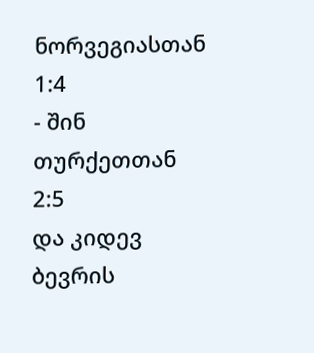ნორვეგიასთან 1:4
- შინ თურქეთთან 2:5
და კიდევ ბევრის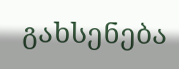გახსენება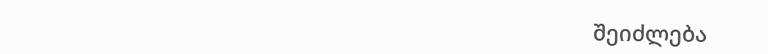შეიძლება